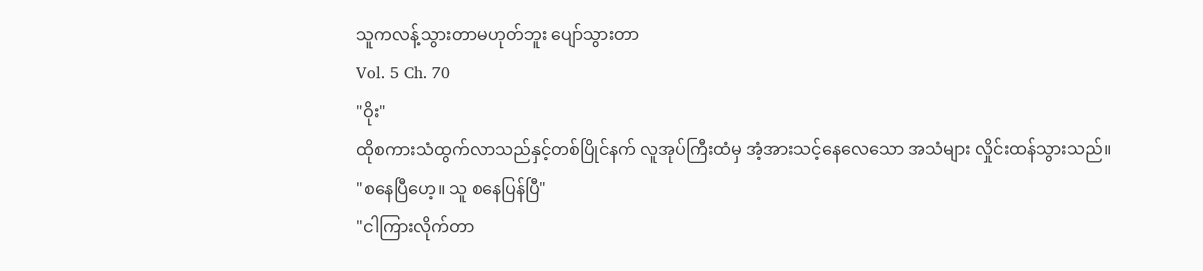သူကလန့်သွားတာမဟုတ်ဘူး ပျော်သွားတာ
Vol. 5 Ch. 70
"ဝိုး"
ထိုစကားသံထွက်လာသည်နှင့်တစ်ပြိုင်နက် လူအုပ်ကြီးထံမှ အံ့အားသင့်နေလေသော အသံများ လှိုင်းထန်သွားသည်။
"စနေပြီဟေ့။ သူ စနေပြန်ပြီ"
"ငါကြားလိုက်တာ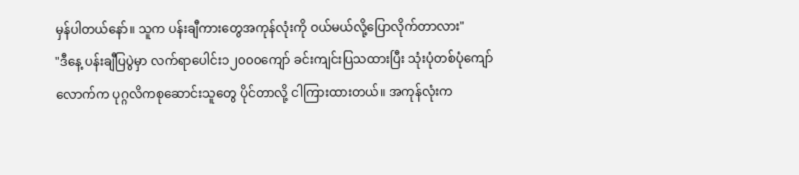မှန်ပါတယ်နော်။ သူက ပန်းချီကားတွေအကုန်လုံးကို ဝယ်မယ်လို့ပြောလိုက်တာလား"
"ဒီနေ့ ပန်းချီပြပွဲမှာ လက်ရာပေါင်း၁၂၀၀၀ကျော် ခင်းကျင်းပြသထားပြီး သုံးပုံတစ်ပုံကျော်လောက်က ပုဂ္ဂလိကစုဆောင်းသူတွေ ပိုင်တာလို့ ငါကြားထားတယ်။ အကုန်လုံးက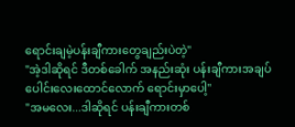ရောင်းချမဲ့ပန်းချီကားတွေချည်းပဲတဲ့"
"အဲ့ဒါဆိုရင် ဒီတစ်ခေါက် အနည်းဆုံး ပန်းချီကားအချပ်ပေါင်းလေးထောင်လောက် ရောင်းမှာပေါ့"
"အမလေး...ဒါဆိုရင် ပန်းချီကားတစ်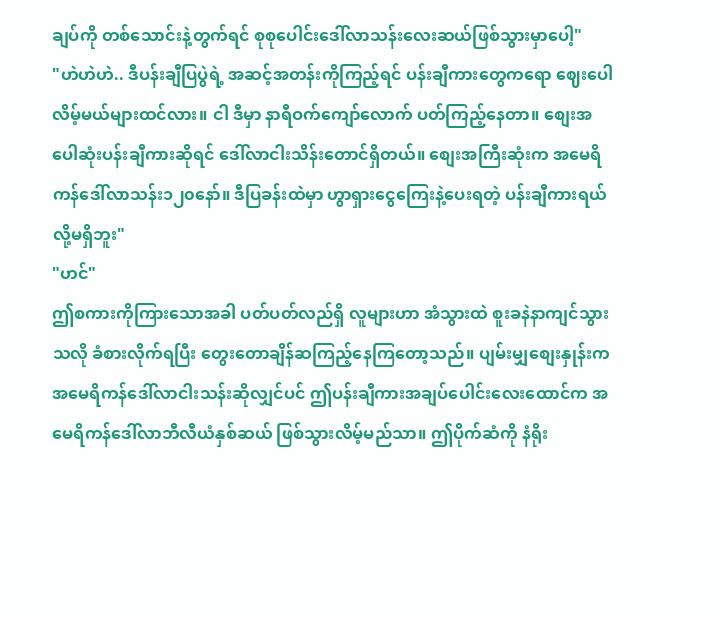ချပ်ကို တစ်သောင်းနဲ့တွက်ရင် စုစုပေါင်းဒေါ်လာသန်းလေးဆယ်ဖြစ်သွားမှာပေါ့"
"ဟဲဟဲဟဲ.. ဒီပန်းချီပြပွဲရဲ့ အဆင့်အတန်းကိုကြည့်ရင် ပန်းချီကားတွေကရော ဈေးပေါလိမ့်မယ်များထင်လား။ ငါ ဒီမှာ နာရီဝက်ကျော်လောက် ပတ်ကြည့်နေတာ။ စျေးအပေါဆုံးပန်းချီကားဆိုရင် ဒေါ်လာငါးသိန်းတောင်ရှိတယ်။ စျေးအကြီးဆုံးက အမေရိကန်ဒေါ်လာသန်း၁၂၀နော်။ ဒီပြခန်းထဲမှာ ဟွာရှားငွေကြေးနဲ့ပေးရတဲ့ ပန်းချီကားရယ်လို့မရှိဘူး"
"ဟင်"
ဤစကားကိုကြားသောအခါ ပတ်ပတ်လည်ရှိ လူများဟာ အံသွားထဲ စူးခနဲနာကျင်သွားသလို ခံစားလိုက်ရပြီး တွေးတောချိန်ဆကြည့်နေကြတော့သည်။ ပျမ်းမျှစျေးနှုန်းက အမေရိကန်ဒေါ်လာငါးသန်းဆိုလျှင်ပင် ဤပန်းချီကားအချပ်ပေါင်းလေးထောင်က အမေရိကန်ဒေါ်လာဘီလီယံနှစ်ဆယ် ဖြစ်သွားလိမ့်မည်သာ။ ဤပိုက်ဆံကို နံရိုး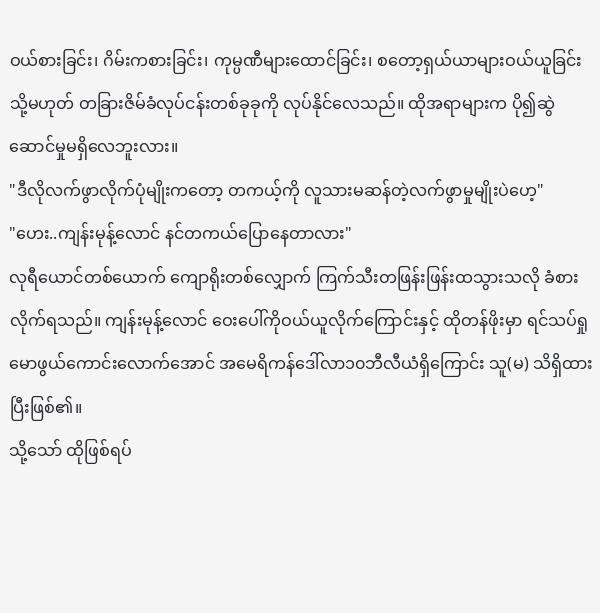ဝယ်စားခြင်း၊ ဂိမ်းကစားခြင်း၊ ကုမ္ပဏီများထောင်ခြင်း၊ စတော့ရှယ်ယာများဝယ်ယူခြင်း သို့မဟုတ် တခြားဇိမ်ခံလုပ်ငန်းတစ်ခုခုကို လုပ်နိုင်လေသည်။ ထိုအရာများက ပို၍ဆွဲဆောင်မှုမရှိလေဘူးလား။
"ဒီလိုလက်ဖွာလိုက်ပုံမျိုးကတော့ တကယ့်ကို လူသားမဆန်တဲ့လက်ဖွာမှုမျိုးပဲဟေ့"
"ဟေး..ကျန်းမုန့်လောင် နင်တကယ်ပြောနေတာလား"
လုရီယောင်တစ်ယောက် ကျောရိုးတစ်လျှောက် ကြက်သီးတဖြန်းဖြန်းထသွားသလို ခံစားလိုက်ရသည်။ ကျန်းမုန့်လောင် ဝေးပေါ်ကိုဝယ်ယူလိုက်ကြောင်းနှင့် ထိုတန်ဖိုးမှာ ရင်သပ်ရှုမောဖွယ်ကောင်းလောက်အောင် အမေရိကန်ဒေါ်လာ၁၀ဘီလီယံရှိကြောင်း သူ(မ) သိရှိထားပြီးဖြစ်၏။
သို့သော် ထိုဖြစ်ရပ်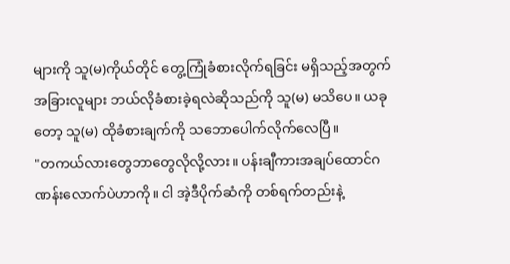များကို သူ(မ)ကိုယ်တိုင် တွေ့ကြုံခံစားလိုက်ရခြင်း မရှိသည့်အတွက် အခြားလူများ ဘယ်လိုခံစားခဲ့ရလဲဆိုသည်ကို သူ(မ) မသိပေ။ ယခုတော့ သူ(မ) ထိုခံစားချက်ကို သဘောပေါက်လိုက်လေပြီ။
"တကယ်လားတွေဘာတွေလိုလို့လား။ ပန်းချီကားအချပ်ထောင်ဂဏန်းလောက်ပဲဟာကို။ ငါ အဲ့ဒီပိုက်ဆံကို တစ်ရက်တည်းနဲ့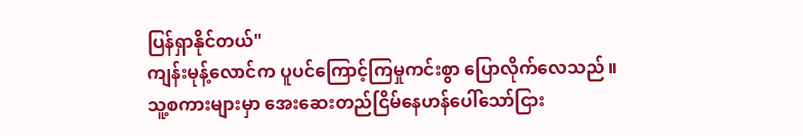ပြန်ရှာနိုင်တယ်"
ကျန်းမုန့်လောင်က ပူပင်ကြောင့်ကြမှုကင်းစွာ ပြောလိုက်လေသည်။
သူ့စကားများမှာ အေးဆေးတည်ငြိမ်နေဟန်ပေါ်သော်ငြား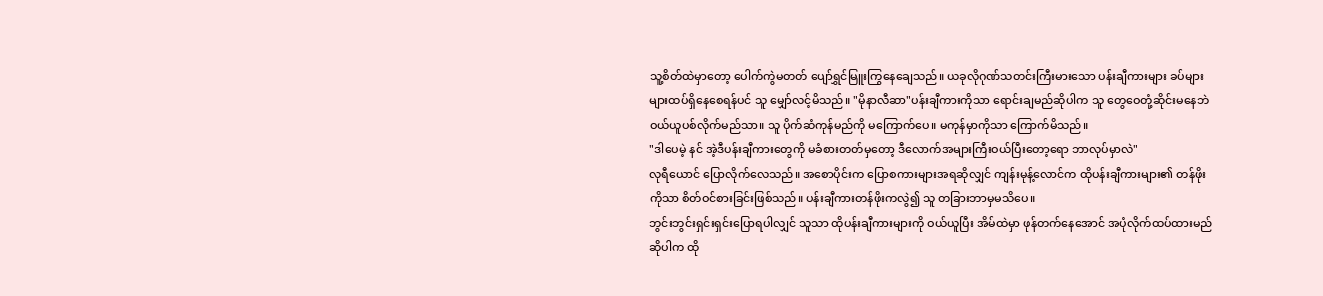သူ့စိတ်ထဲမှာတော့ ပေါက်ကွဲမတတ် ပျော်ရွှင်မြူးကြွနေချေသည်။ ယခုလိုဂုဏ်သတင်းကြီးမားသော ပန်းချီကားများ ခပ်များများထပ်ရှိနေစေရန်ပင် သူ မျှော်လင့်မိသည်။ "မိုနာလီဆာ"ပန်းချီကားကိုသာ ရောင်းချမည်ဆိုပါက သူ တွေဝေတုံ့ဆိုင်းမနေဘဲ ဝယ်ယူပစ်လိုက်မည်သာ။ သူ ပိုက်ဆံကုန်မည်ကို မကြောက်ပေ။ မကုန်မှာကိုသာ ကြောက်မိသည်။
"ဒါပေမဲ့ နင် အဲ့ဒီပန်းချီကားတွေကို မခံစားတတ်မှတော့ ဒီလောက်အများကြီးဝယ်ပြီးတော့ရော ဘာလုပ်မှာလဲ"
လုရီယောင် ပြောလိုက်လေသည်။ အစောပိုင်းက ပြောစကားများအရဆိုလျှင် ကျန်းမုန့်လောင်က ထိုပန်းချီကားများ၏ တန်ဖိုးကိုသာ စိတ်ဝင်စားခြင်းဖြစ်သည်။ ပန်းချီကားတန်ဖိုးကလွဲ၍ သူ တခြားဘာမှမသိပေ။
ဘွင်းဘွင်းရှင်းရှင်းပြောရပါလျှင် သူသာ ထိုပန်းချီကားများကို ဝယ်ယူပြီး အိမ်ထဲမှာ ဖုန်တက်နေအောင် အပုံလိုက်ထပ်ထားမည်ဆိုပါက ထို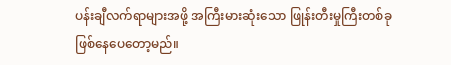ပန်းချီလက်ရာများအဖို့ အကြီးမားဆုံးသော ဖြုန်းတီးမှုကြီးတစ်ခု ဖြစ်နေပေတော့မည်။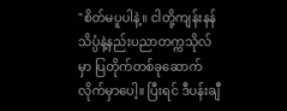"စိတ်မပူပါနဲ့။ ငါတို့ကျန်းနန်သိပ္ပံနဲ့နည်းပညာတက္ကသိုလ်မှာ ပြတိုက်တစ်ခုဆောက်လိုက်မှာပေါ့။ ပြီးရင် ဒီပန်းချီ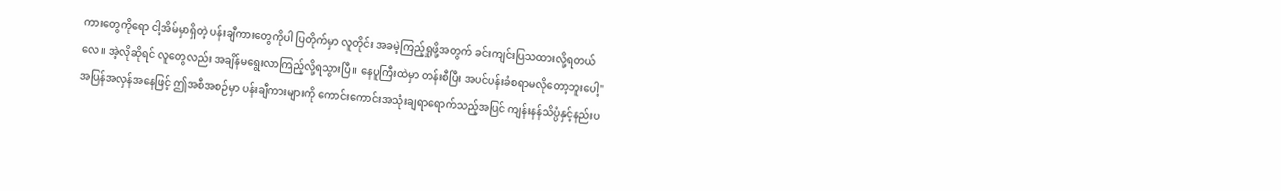ကားတွေကိုရော ငါ့အိမ်မှာရှိတဲ့ ပန်းချီကားတွေကိုပါ ပြတိုက်မှာ လူတိုင်း အခမဲ့ကြည့်ရှုဖို့အတွက် ခင်းကျင်းပြသထားလို့ရတယ်လေ။ အဲ့လိုဆိုရင် လူတွေလည်း အချိန်မရွေးလာကြည့်လို့ရသွားပြီ။ နေပူကြီးထဲမှာ တန်းစီပြီး အပင်ပန်းခံစရာမလိုတော့ဘူးပေါ့"
အပြန်အလှန်အနေဖြင့် ဤအစီအစဉ်မှာ ပန်းချီကားများကို ကောင်းကောင်းအသုံးချရာရောက်သည့်အပြင် ကျန်းနန်သိပ္ပံနှင့်နည်းပ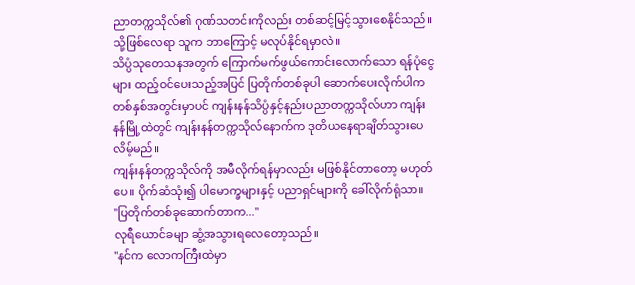ညာတက္ကသိုလ်၏ ဂုဏ်သတင်းကိုလည်း တစ်ဆင့်မြင့်သွားစေနိုင်သည်။ သို့ဖြစ်လေရာ သူက ဘာကြောင့် မလုပ်နိုင်ရမှာလဲ။
သိပ္ပံသုတေသနအတွက် ကြောက်မက်ဖွယ်ကောင်းလောက်သော ရန်ပုံငွေများ ထည့်ဝင်ပေးသည့်အပြင် ပြတိုက်တစ်ခုပါ ဆောက်ပေးလိုက်ပါက တစ်နှစ်အတွင်းမှာပင် ကျန်းနန်သိပ္ပံနှင့်နည်းပညာတက္ကသိုလ်ဟာ ကျန်းနန်မြို့ထဲတွင် ကျန်းနန်တက္ကသိုလ်နောက်က ဒုတိယနေရာချိတ်သွားပေလိမ့်မည်။
ကျန်းနန်တက္ကသိုလ်ကို အမီလိုက်ရန်မှာလည်း မဖြစ်နိုင်တာတော့ မဟုတ်ပေ။ ပိုက်ဆံသုံး၍ ပါမောက္ခများနှင့် ပညာရှင်များကို ခေါ်လိုက်ရုံသာ။
"ပြတိုက်တစ်ခုဆောက်တာက..."
လုရီယောင်ခမျာ ဆွံ့အသွားရလေတော့သည်။
"နင်က လောကကြီးထဲမှာ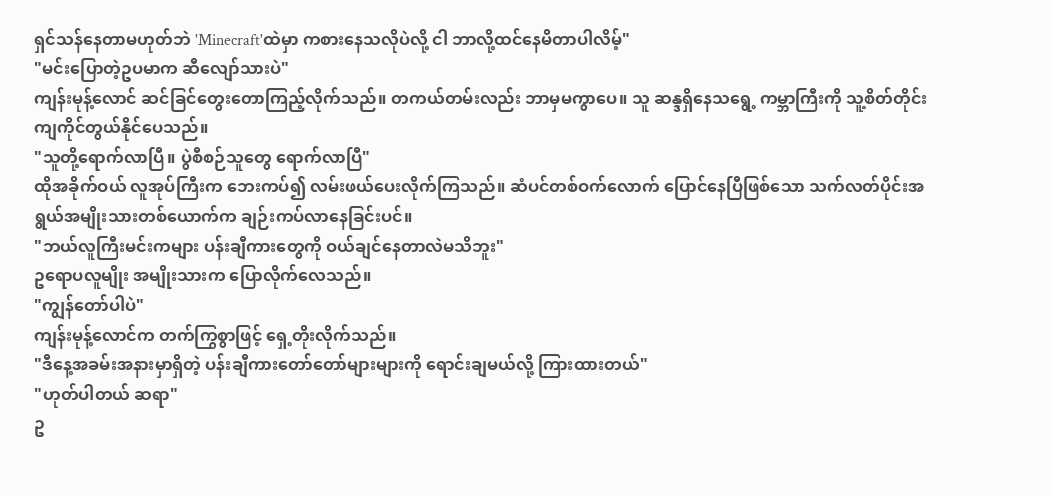ရှင်သန်နေတာမဟုတ်ဘဲ 'Minecraft'ထဲမှာ ကစားနေသလိုပဲလို့ ငါ ဘာလို့ထင်နေမိတာပါလိမ့်"
"မင်းပြောတဲ့ဥပမာက ဆီလျော်သားပဲ"
ကျန်းမုန့်လောင် ဆင်ခြင်တွေးတောကြည့်လိုက်သည်။ တကယ်တမ်းလည်း ဘာမှမကွာပေ။ သူ ဆန္ဒရှိနေသရွေ့ ကမ္ဘာကြီးကို သူ့စိတ်တိုင်းကျကိုင်တွယ်နိုင်ပေသည်။
"သူတို့ရောက်လာပြီ။ ပွဲစီစဉ်သူတွေ ရောက်လာပြီ"
ထိုအခိုက်ဝယ် လူအုပ်ကြီးက ဘေးကပ်၍ လမ်းဖယ်ပေးလိုက်ကြသည်။ ဆံပင်တစ်ဝက်လောက် ပြောင်နေပြီဖြစ်သော သက်လတ်ပိုင်းအရွယ်အမျိုးသားတစ်ယောက်က ချဉ်းကပ်လာနေခြင်းပင်။
"ဘယ်လူကြီးမင်းကများ ပန်းချီကားတွေကို ဝယ်ချင်နေတာလဲမသိဘူး"
ဥရောပလူမျိုး အမျိုးသားက ပြောလိုက်လေသည်။
"ကျွန်တော်ပါပဲ"
ကျန်းမုန့်လောင်က တက်ကြွစွာဖြင့် ရှေ့တိုးလိုက်သည်။
"ဒီနေ့အခမ်းအနားမှာရှိတဲ့ ပန်းချီကားတော်တော်များများကို ရောင်းချမယ်လို့ ကြားထားတယ်"
"ဟုတ်ပါတယ် ဆရာ"
ဥ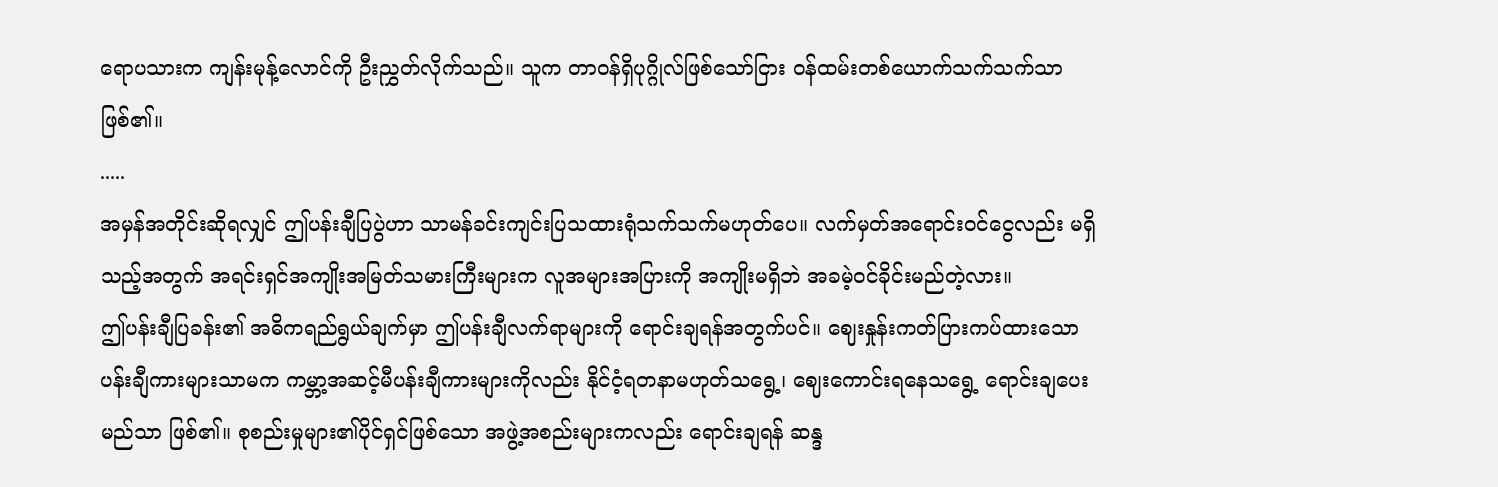ရောပသားက ကျန်းမုန့်လောင်ကို ဦးညွှတ်လိုက်သည်။ သူက တာဝန်ရှိပုဂ္ဂိုလ်ဖြစ်သော်ငြား ဝန်ထမ်းတစ်ယောက်သက်သက်သာဖြစ်၏။
.....
အမှန်အတိုင်းဆိုရလျှင် ဤပန်းချီပြပွဲဟာ သာမန်ခင်းကျင်းပြသထားရုံသက်သက်မဟုတ်ပေ။ လက်မှတ်အရောင်းဝင်ငွေလည်း မရှိသည့်အတွက် အရင်းရှင်အကျိုးအမြတ်သမားကြီးများက လူအများအပြားကို အကျိုးမရှိဘဲ အခမဲ့ဝင်ခိုင်းမည်တဲ့လား။
ဤပန်းချီပြခန်း၏ အဓိကရည်ရွယ်ချက်မှာ ဤပန်းချီလက်ရာများကို ရောင်းချရန်အတွက်ပင်။ ဈေးနှုန်းကတ်ပြားကပ်ထားသော ပန်းချီကားများသာမက ကမ္ဘာ့အဆင့်မီပန်းချီကားများကိုလည်း နိုင်ငံ့ရတနာမဟုတ်သရွေ့၊ ဈေးကောင်းရနေသရွေ့ ရောင်းချပေးမည်သာ ဖြစ်၏။ စုစည်းမှုများ၏ပိုင်ရှင်ဖြစ်သော အဖွဲ့အစည်းများကလည်း ရောင်းချရန် ဆန္ဒ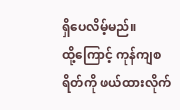ရှိပေလိမ့်မည်။
ထို့ကြောင့် ကုန်ကျစရိတ်ကို ဖယ်ထားလိုက်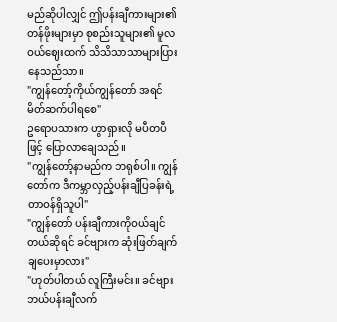မည်ဆိုပါလျှင် ဤပန်းချီကားများ၏ တန်ဖိုးများမှာ စုစည်းသူများ၏ မူလဝယ်ဈေးထက် သိသိသာသာများပြားနေသည်သာ။
"ကျွန်တော့်ကိုယ်ကျွန်တော် အရင်မိတ်ဆက်ပါရစေ"
ဥရောပသားက ဟွာရှားလို မပီတပီဖြင့် ပြောလာချေသည်။
"ကျွန်တော့်နာမည်က ဘရုစ်ပါ။ ကျွန်တော်က ဒီကမ္ဘာလှည့်ပန်းချီပြခန်းရဲ့ တာဝန်ရှိသူပါ"
"ကျွန်တော် ပန်းချီကားကိုဝယ်ချင်တယ်ဆိုရင် ခင်ဗျားက ဆုံးဖြတ်ချက်ချပေးမှာလား"
"ဟုတ်ပါတယ် လူကြီးမင်း။ ခင်ဗျား ဘယ်ပန်းချီလက်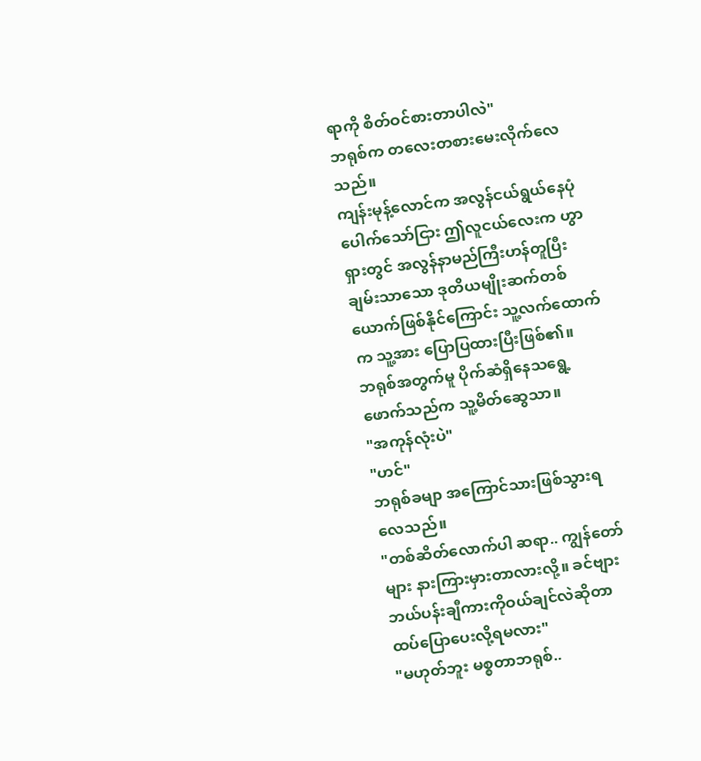ရာကို စိတ်ဝင်စားတာပါလဲ"
ဘရုစ်က တလေးတစားမေးလိုက်လေသည်။
ကျန်းမုန့်လောင်က အလွန်ငယ်ရွယ်နေပုံပေါက်သော်ငြား ဤလူငယ်လေးက ဟွာရှားတွင် အလွန်နာမည်ကြီးဟန်တူပြီး ချမ်းသာသော ဒုတိယမျိုးဆက်တစ်ယောက်ဖြစ်နိုင်ကြောင်း သူ့လက်ထောက်က သူ့အား ပြောပြထားပြီးဖြစ်၏။
ဘရုစ်အတွက်မူ ပိုက်ဆံရှိနေသရွေ့ ဖောက်သည်က သူ့မိတ်ဆွေသာ။
"အကုန်လုံးပဲ"
"ဟင်"
ဘရုစ်ခမျာ အကြောင်သားဖြစ်သွားရလေသည်။
"တစ်ဆိတ်လောက်ပါ ဆရာ.. ကျွန်တော်များ နားကြားမှားတာလားလို့။ ခင်ဗျား ဘယ်ပန်းချီကားကိုဝယ်ချင်လဲဆိုတာ ထပ်ပြောပေးလို့ရမလား"
"မဟုတ်ဘူး မစ္စတာဘရုစ်..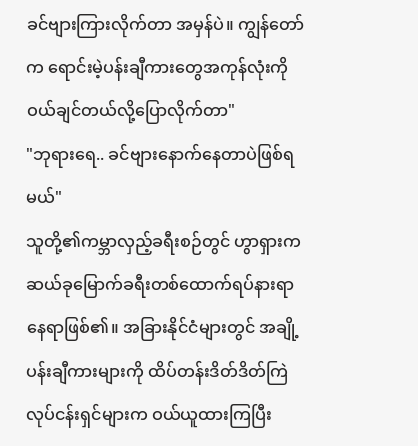ခင်ဗျားကြားလိုက်တာ အမှန်ပဲ။ ကျွန်တော်က ရောင်းမဲ့ပန်းချီကားတွေအကုန်လုံးကို ဝယ်ချင်တယ်လို့ပြောလိုက်တာ"
"ဘုရားရေ.. ခင်ဗျားနောက်နေတာပဲဖြစ်ရမယ်"
သူတို့၏ကမ္ဘာလှည့်ခရီးစဉ်တွင် ဟွာရှားက ဆယ်ခုမြောက်ခရီးတစ်ထောက်ရပ်နားရာနေရာဖြစ်၏။ အခြားနိုင်ငံများတွင် အချို့ပန်းချီကားများကို ထိပ်တန်းဒိတ်ဒိတ်ကြဲလုပ်ငန်းရှင်များက ဝယ်ယူထားကြပြီး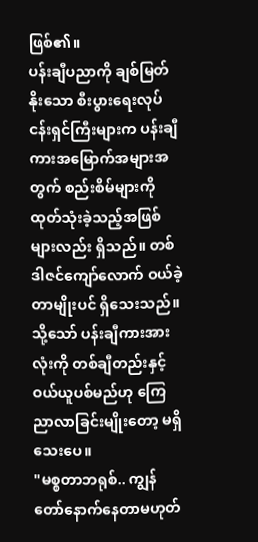ဖြစ်၏။
ပန်းချီပညာကို ချစ်မြတ်နိုးသော စီးပွားရေးလုပ်ငန်းရှင်ကြီးများက ပန်းချီကားအမြောက်အများအတွက် စည်းစိမ်များကို ထုတ်သုံးခဲ့သည့်အဖြစ်များလည်း ရှိသည်။ တစ်ဒါဇင်ကျော်လောက် ဝယ်ခဲ့တာမျိုးပင် ရှိသေးသည်။ သို့သော် ပန်းချီကားအားလုံးကို တစ်ချီတည်းနှင့် ဝယ်ယူပစ်မည်ဟု ကြေညာလာခြင်းမျိုးတော့ မရှိသေးပေ။
"မစ္စတာဘရုစ်.. ကျွန်တော်နောက်နေတာမဟုတ်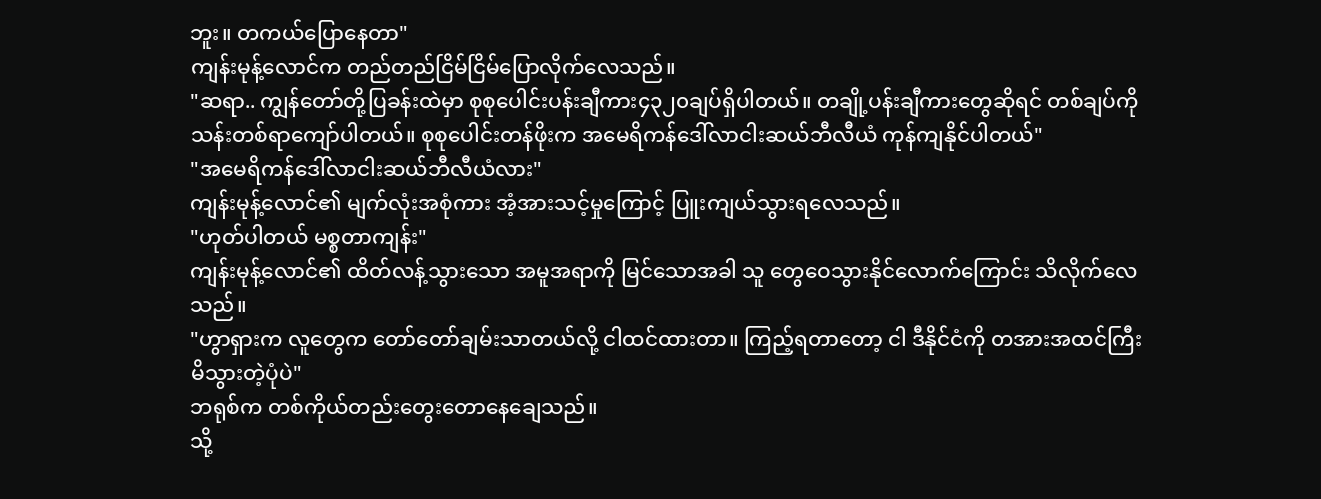ဘူး။ တကယ်ပြောနေတာ"
ကျန်းမုန့်လောင်က တည်တည်ငြိမ်ငြိမ်ပြောလိုက်လေသည်။
"ဆရာ.. ကျွန်တော်တို့ပြခန်းထဲမှာ စုစုပေါင်းပန်းချီကား၄၃၂၀ချပ်ရှိပါတယ်။ တချို့ပန်းချီကားတွေဆိုရင် တစ်ချပ်ကို သန်းတစ်ရာကျော်ပါတယ်။ စုစုပေါင်းတန်ဖိုးက အမေရိကန်ဒေါ်လာငါးဆယ်ဘီလီယံ ကုန်ကျနိုင်ပါတယ်"
"အမေရိကန်ဒေါ်လာငါးဆယ်ဘီလီယံလား"
ကျန်းမုန့်လောင်၏ မျက်လုံးအစုံကား အံ့အားသင့်မှုကြောင့် ပြူးကျယ်သွားရလေသည်။
"ဟုတ်ပါတယ် မစ္စတာကျန်း"
ကျန်းမုန့်လောင်၏ ထိတ်လန့်သွားသော အမူအရာကို မြင်သောအခါ သူ တွေဝေသွားနိုင်လောက်ကြောင်း သိလိုက်လေသည်။
"ဟွာရှားက လူတွေက တော်တော်ချမ်းသာတယ်လို့ ငါထင်ထားတာ။ ကြည့်ရတာတော့ ငါ ဒီနိုင်ငံကို တအားအထင်ကြီးမိသွားတဲ့ပုံပဲ"
ဘရုစ်က တစ်ကိုယ်တည်းတွေးတောနေချေသည်။
သို့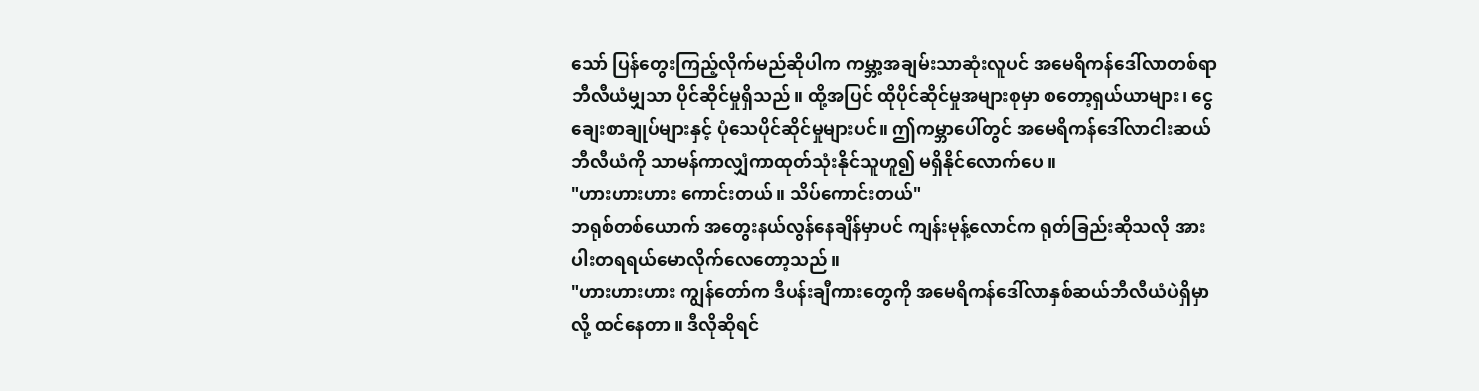သော် ပြန်တွေးကြည့်လိုက်မည်ဆိုပါက ကမ္ဘာ့အချမ်းသာဆုံးလူပင် အမေရိကန်ဒေါ်လာတစ်ရာဘီလီယံမျှသာ ပိုင်ဆိုင်မှုရှိသည်။ ထို့အပြင် ထိုပိုင်ဆိုင်မှုအများစုမှာ စတော့ရှယ်ယာများ၊ ငွေချေးစာချုပ်များနှင့် ပုံသေပိုင်ဆိုင်မှုများပင်။ ဤကမ္ဘာပေါ်တွင် အမေရိကန်ဒေါ်လာငါးဆယ်ဘီလီယံကို သာမန်ကာလျှံကာထုတ်သုံးနိုင်သူဟူ၍ မရှိနိုင်လောက်ပေ။
"ဟားဟားဟား ကောင်းတယ်။ သိပ်ကောင်းတယ်"
ဘရုစ်တစ်ယောက် အတွေးနယ်လွန်နေချိန်မှာပင် ကျန်းမုန့်လောင်က ရုတ်ခြည်းဆိုသလို အားပါးတရရယ်မောလိုက်လေတော့သည်။
"ဟားဟားဟား ကျွန်တော်က ဒီပန်းချီကားတွေကို အမေရိကန်ဒေါ်လာနှစ်ဆယ်ဘီလီယံပဲရှိမှာလို့ ထင်နေတာ။ ဒီလိုဆိုရင်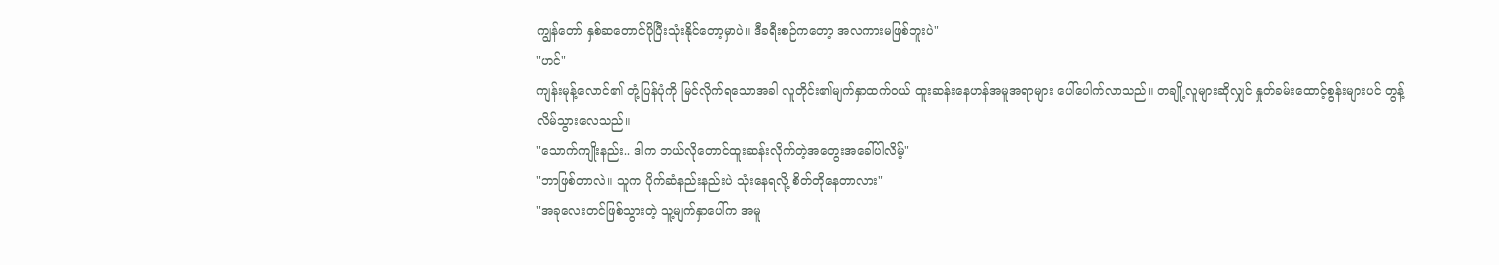ကျွန်တော် နှစ်ဆတောင်ပိုပြီးသုံးနိုင်တော့မှာပဲ။ ဒီခရီးစဉ်ကတော့ အလကားမဖြစ်ဘူးပဲ"
"ဟင်"
ကျန်းမုန့်လောင်၏ တုံ့ပြန်ပုံကို မြင်လိုက်ရသောအခါ လူတိုင်း၏မျက်နှာထက်ဝယ် ထူးဆန်းနေဟန်အမူအရာများ ပေါ်ပေါက်လာသည်။ တချို့လူများဆိုလျှင် နှုတ်ခမ်းထောင့်စွန်းများပင် တွန့်လိမ်သွားလေသည်။
"သောက်ကျိုးနည်း.. ဒါက ဘယ်လိုတောင်ထူးဆန်းလိုက်တဲ့အတွေးအခေါ်ပါလိမ့်"
"ဘာဖြစ်တာလဲ။ သူက ပိုက်ဆံနည်းနည်းပဲ သုံးနေရလို့ စိတ်တိုနေတာလား"
"အခုလေးတင်ဖြစ်သွားတဲ့ သူ့မျက်နှာပေါ်က အမူ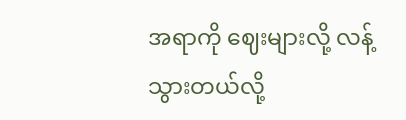အရာကို ဈေးများလို့ လန့်သွားတယ်လို့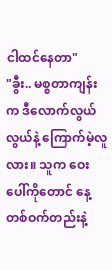ငါထင်နေတာ"
"ခွီး.. မစ္စတာကျန်းက ဒီလောက်လွယ်လွယ်နဲ့ ကြောက်မဲ့လူလား။ သူက ဝေးပေါ်ကိုတောင် နေ့တစ်ဝက်တည်းနဲ့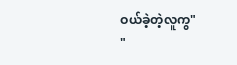ဝယ်ခဲ့တဲ့လူကွ"
"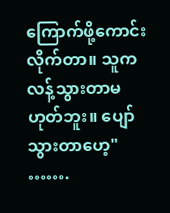ကြောက်ဖို့ကောင်းလိုက်တာ။ သူက လန့်သွားတာမဟုတ်ဘူး။ ပျော်သွားတာဟေ့"
…….